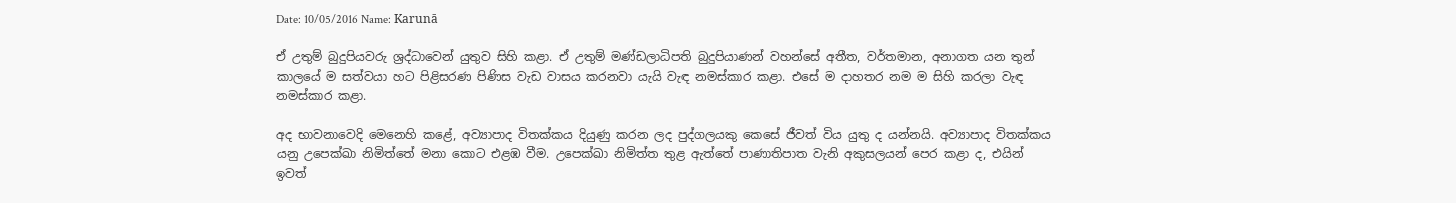Date: 10/05/2016 Name: Karunā

ඒ උතුම් බුදුපියවරු ශ්‍රද්ධාවෙන් යුතුව සිහි කළා. ඒ උතුම් මණ්ඩලාධිපති බුදුපියාණන් වහන්සේ අතීත, වර්තමාන, අනාගත යන තුන් කාලයේ ම සත්වයා හට පිළිසරණ පිණිස වැඩ වාසය කරනවා යැයි වැඳ නමස්කාර කළා. එසේ ම දාහතර නම ම සිහි කරලා වැඳ නමස්කාර කළා.

අද භාවනාවෙදි මෙනෙහි කළේ, අව්‍යාපාද විතක්කය දියුණු කරන ලද පුද්ගලයකු කෙසේ ජීවත් විය යුතු ද යන්නයි. අව්‍යාපාද විතක්කය යනු උපෙක්ඛා නිමිත්තේ මනා කොට එළඹ වීම. උපෙක්ඛා නිමිත්ත තුළ ඇත්තේ පාණාතිපාත වැනි අකුසලයන් පෙර කළා ද, එයින් ඉවත්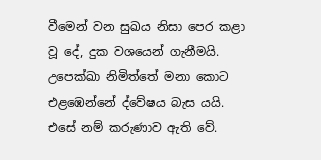වීමෙන් වන සුඛය නිසා පෙර කළා වූ දේ, දුක වශයෙන් ගැනීමයි. උපෙක්ඛා නිමිත්තේ මනා කොට එළඹෙන්නේ ද්වේෂය බැස යයි. එසේ නම් කරුණාව ඇති වේ.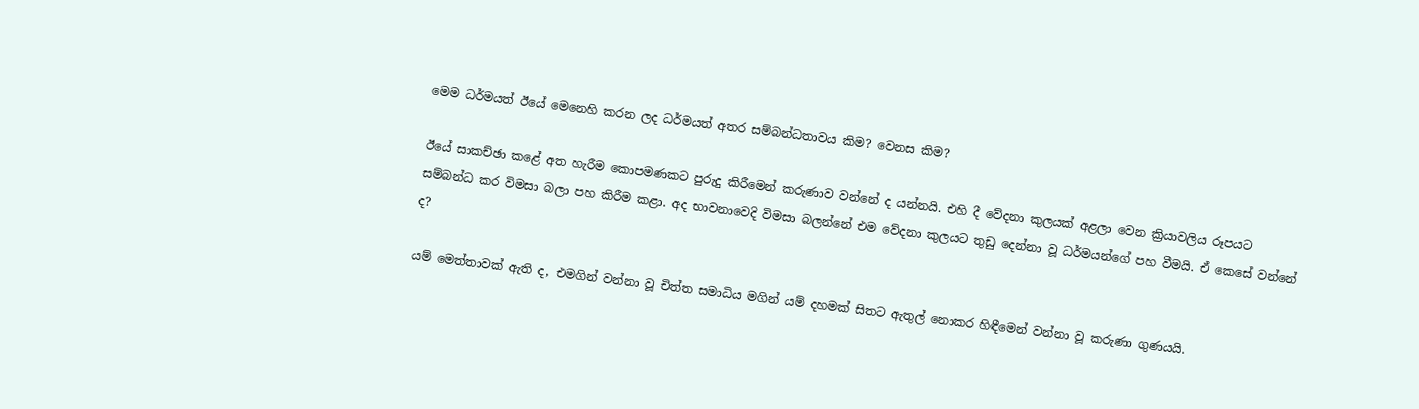මෙම ධර්මයත් ඊයේ මෙනෙහි කරන ලද ධර්මයත් අතර සම්බන්ධතාවය කිම? වෙනස කිම?

ඊයේ සාකච්ඡා කළේ අත හැරීම කොපමණකට පුරුදු කිරීමෙන් කරුණාව වන්නේ ද යන්නයි. එහි දී වේදනා කුලයක් අළලා වෙන ක්‍රියාවලිය රූපයට සම්බන්ධ කර විමසා බලා පහ කිරීම කළා. අද භාවනාවෙදි විමසා බලන්නේ එම වේදනා කුලයට තුඩු දෙන්නා වූ ධර්මයන්ගේ පහ වීමයි. ඒ කෙසේ වන්නේ ද?

යම් මෙත්තාවක් ඇති ද, එමගින් වන්නා වූ චිත්ත සමාධිය මගින් යම් දහමක් සිතට ඇතුල් නොකර හිඳීමෙන් වන්නා වූ කරුණා ගුණයයි.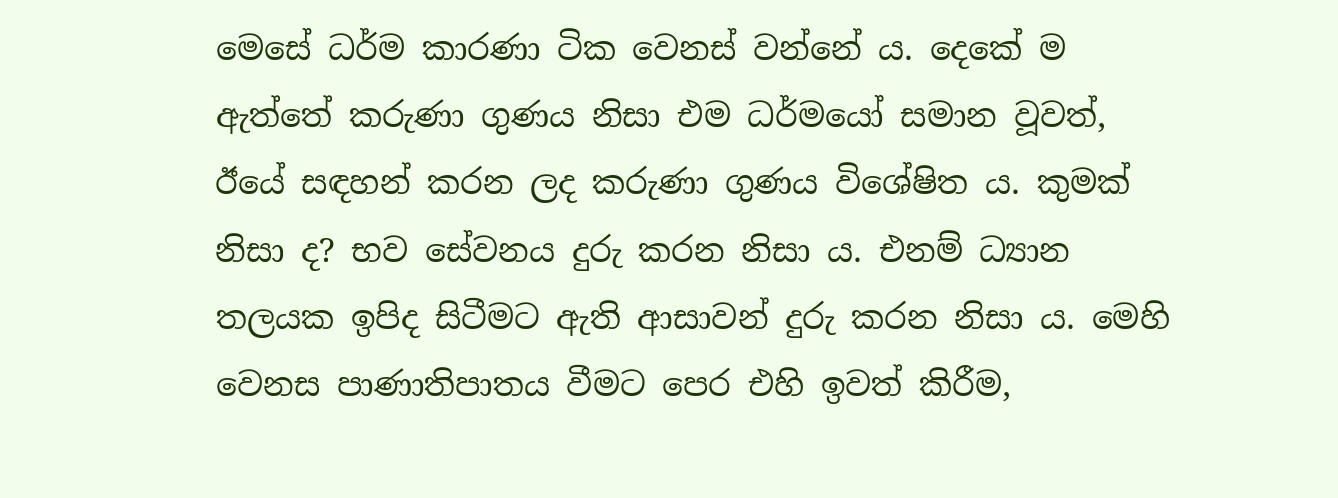මෙසේ ධර්ම කාරණා ටික වෙනස් වන්නේ ය. දෙකේ ම ඇත්තේ කරුණා ගුණය නිසා එම ධර්මයෝ සමාන වූවත්, ඊයේ සඳහන් කරන ලද කරුණා ගුණය විශේෂිත ය. කුමක් නිසා ද? භව සේවනය දුරු කරන නිසා ය. එනම් ධ්‍යාන තලයක ඉපිද සිටීමට ඇති ආසාවන් දුරු කරන නිසා ය. මෙහි වෙනස පාණාතිපාතය වීමට පෙර එහි ඉවත් කිරීම,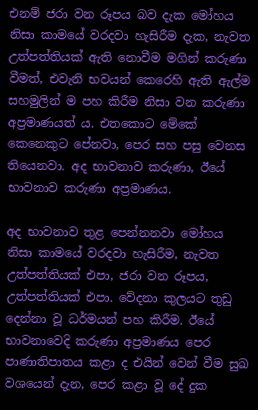එනම් ජරා වන රූපය බව දැක මෝහය නිසා කාමයේ වරදවා හැසිරීම දැක, නැවත උත්පත්තියක් ඇති නොවීම මගින් කරුණා වීමත්, එවැනි භවයන් කෙරෙහි ඇති ඇල්ම සහමුලින් ම පහ කිරීම නිසා වන කරුණා අප්‍රමාණයත් ය. එතකොට මේකේ කෙනෙකුට පේනවා, පෙර සහ පසු වෙනස තියෙනවා. අද භාවනාව කරුණා, ඊයේ භාවනාව කරුණා අප්‍රමාණය.

අද භාවනාව තුළ පෙන්නනවා මෝහය නිසා කාමයේ වරදවා හැසිරීම, නැවත උත්පත්තියක් එපා, ජරා වන රූපය, උත්පත්තියක් එපා. වේදනා කුලයට තුඩු දෙන්නා වූ ධර්මයන් පහ කිරීම. ඊයේ භාවනාවෙදි කරුණා අප්‍රමාණය පෙර පාණාතිපාතය කළා ද එයින් වෙන් වීම සුඛ වශයෙන් දැන, පෙර කළා වූ දේ දුක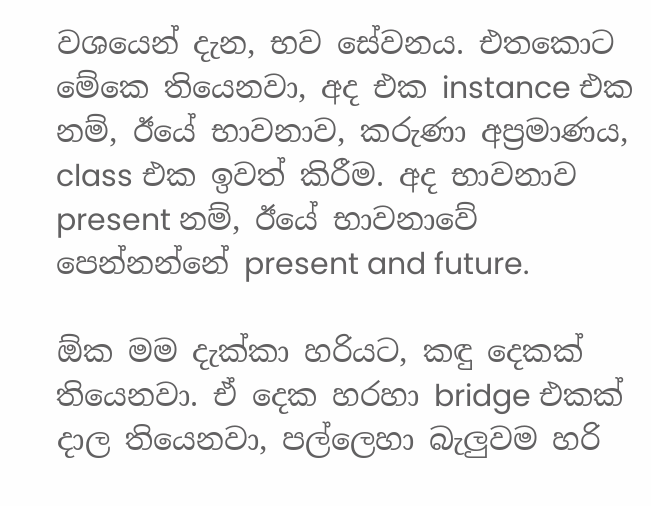වශයෙන් දැන, භව සේවනය. එතකොට මේකෙ තියෙනවා, අද එක instance එක නම්, ඊයේ භාවනාව, කරුණා අප්‍රමාණය, class එක ඉවත් කිරීම. අද භාවනාව present නම්, ඊයේ භාවනාවේ පෙන්නන්නේ present and future.

ඕක මම දැක්කා හරියට, කඳු දෙකක් තියෙනවා. ඒ දෙක හරහා bridge එකක් දාල තියෙනවා, පල්ලෙහා බැලුවම හරි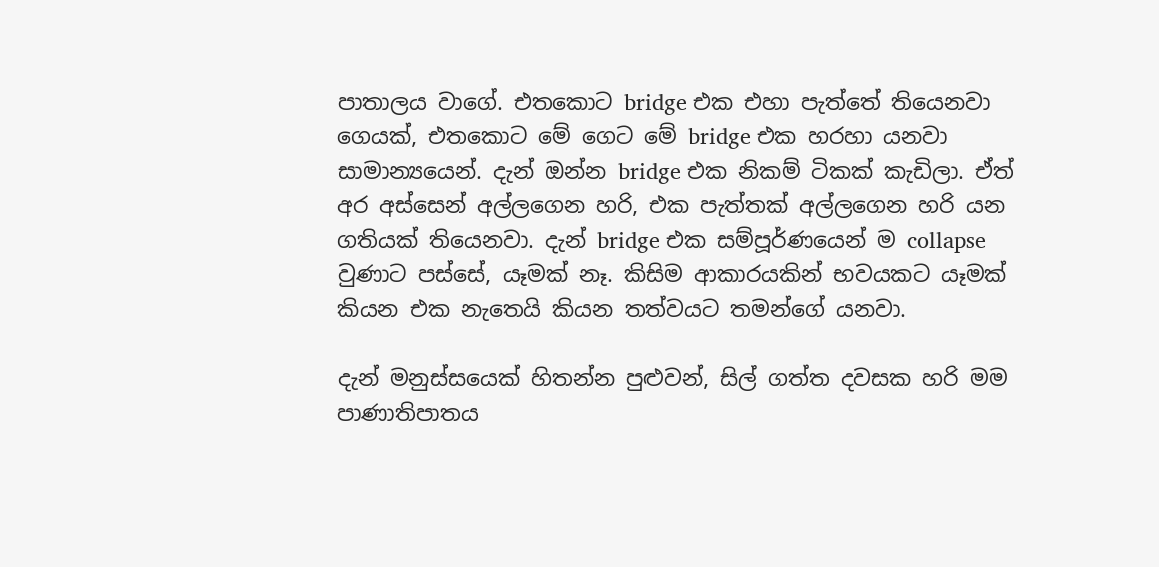පාතාලය වාගේ. එතකොට bridge එක එහා පැත්තේ තියෙනවා ගෙයක්, එතකොට මේ ගෙට මේ bridge එක හරහා යනවා සාමාන්‍යයෙන්. දැන් ඔන්න bridge එක නිකම් ටිකක් කැඩිලා. ඒත් අර අස්සෙන් අල්ලගෙන හරි, එක පැත්තක් අල්ලගෙන හරි යන ගතියක් තියෙනවා. දැන් bridge එක සම්පූර්ණයෙන් ම collapse වුණාට පස්සේ, යෑමක් නෑ. කිසිම ආකාරයකින් භවයකට යෑමක් කියන එක නැතෙයි කියන තත්වයට තමන්ගේ යනවා.

දැන් මනුස්සයෙක් හිතන්න පුළුවන්, සිල් ගත්ත දවසක හරි මම පාණාතිපාතය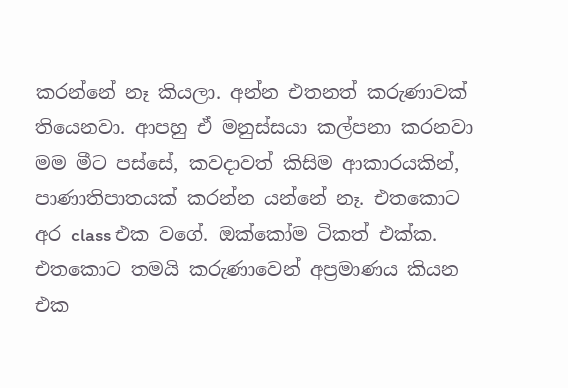කරන්නේ නෑ කියලා. අන්න එතනත් කරුණාවක් තියෙනවා. ආපහු ඒ මනුස්සයා කල්පනා කරනවා මම මීට පස්සේ, කවදාවත් කිසිම ආකාරයකින්, පාණාතිපාතයක් කරන්න යන්නේ නෑ. එතකොට අර class එක වගේ. ඔක්කෝම ටිකත් එක්ක. එතකොට තමයි කරුණාවෙන් අප්‍රමාණය කියන එක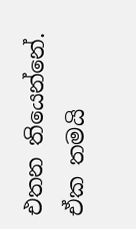එතන තියෙන්නේ. ඒක තමයි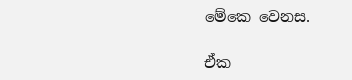මේකෙ වෙනස.

ඒක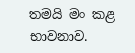තමයි මං කළ භාවනාව.